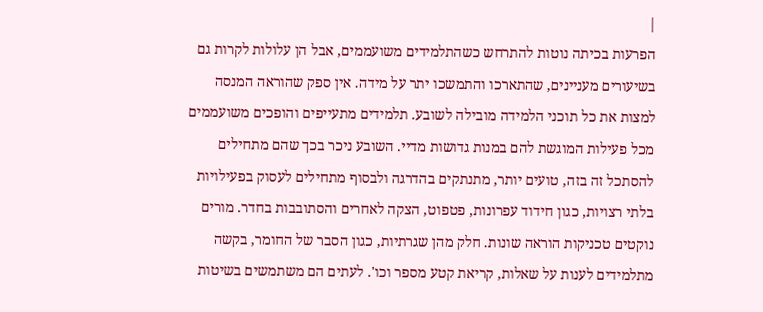|
הפרעות בכיתה נוטות להתרחש כשהתלמידים משועממים, אבל הן עלולות לקרות גם בשיעורים מעניינים, שהתארכו והתמשכו יתר על מידה. אין ספק שהוראה המנסה למצות את כל תוכני הלמידה מובילה לשובע. תלמידים מתעייפים והופכים משועממים מכל פעילות המוגשת להם במנות גדושות מדיי. השובע ניכר בכך שהם מתחילים להסתכל זה בזה, טועים יותר, מתנתקים בהדרגה ולבסוף מתחילים לעסוק בפעילויות בלתי רצויות, כגון חידוד עפרונות, פטפוט, הצקה לאחרים והסתובבות בחדר. מורים נוקטים טכניקות הוראה שונות. חלק מהן שגרתיות, כגון הסבר של החומר, בקשה מתלמידים לענות על שאלות, קריאת קטע מספר וכו'. לעתים הם משתמשים בשיטות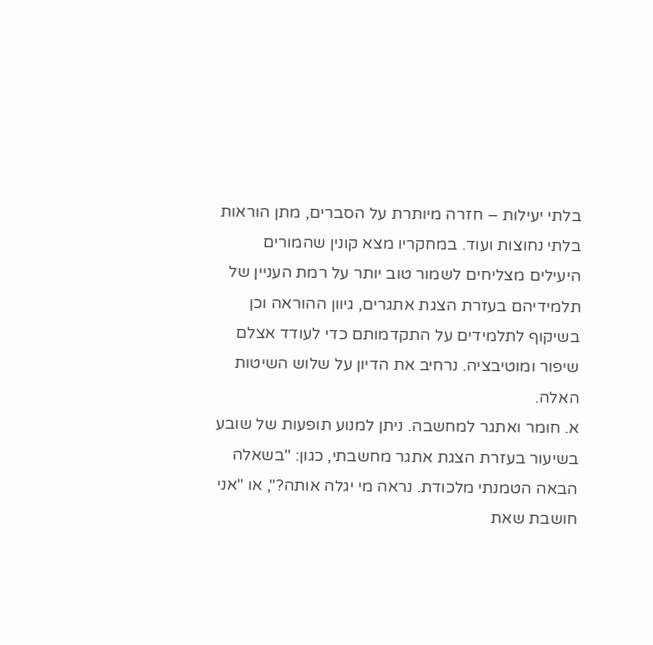בלתי יעילות – חזרה מיותרת על הסברים, מתן הוראות בלתי נחוצות ועוד. במחקריו מצא קונין שהמורים היעילים מצליחים לשמור טוב יותר על רמת העניין של תלמידיהם בעזרת הצגת אתגרים, גיוון ההוראה וכן בשיקוף לתלמידים על התקדמותם כדי לעודד אצלם שיפור ומוטיבציה. נרחיב את הדיון על שלוש השיטות האלה.
א. חומר ואתגר למחשבה. ניתן למנוע תופעות של שובע בשיעור בעזרת הצגת אתגר מחשבתי, כגון: "בשאלה הבאה הטמנתי מלכודת. נראה מי יגלה אותה?", או "אני חושבת שאת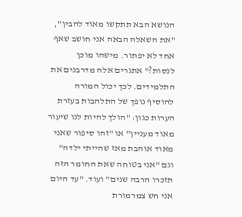הנושא הבא תתקשו מאוד להבין", "את השאלה הבאה אני חושב שאף אחד לא יפתור. מישהו מוכן לנסות?" אתגרים אלה מדרבנים את התלמידים. לכך יכול המורה להוסיף נופך של התלהבות בעזרת הערות כגון: "הולך להיות לנו שיעור מאוד מעניין" או "זהו סיפור שאני מאוד אוהבת מאז שהייתי ילדה" וגם "אני בטוחה שאת החומר הזה תזכרו הרבה שנים" ועוד. "עד היום אני חש צמרמורת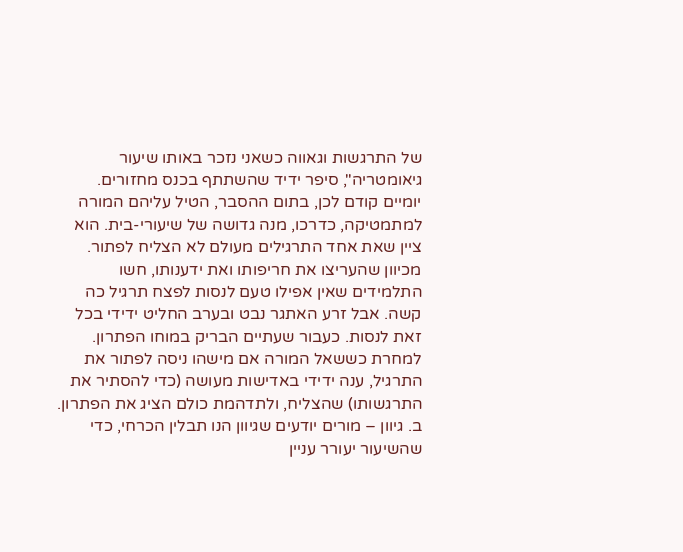של התרגשות וגאווה כשאני נזכר באותו שיעור גיאומטריה", סיפר ידיד שהשתתף בכנס מחזורים. יומיים קודם לכן, בתום ההסבר, הטיל עליהם המורה למתמטיקה, כדרכו, מנה גדושה של שיעורי-בית. הוא ציין שאת אחד התרגילים מעולם לא הצליח לפתור. מכיוון שהעריצו את חריפותו ואת ידענותו, חשו התלמידים שאין אפילו טעם לנסות לפצח תרגיל כה קשה. אבל זרע האתגר נבט ובערב החליט ידידי בכל זאת לנסות. כעבור שעתיים הבריק במוחו הפתרון. למחרת כששאל המורה אם מישהו ניסה לפתור את התרגיל, ענה ידידי באדישות מעושה (כדי להסתיר את התרגשותו) שהצליח, ולתדהמת כולם הציג את הפתרון.
ב. גיוון – מורים יודעים שגיוון הנו תבלין הכרחי, כדי שהשיעור יעורר עניין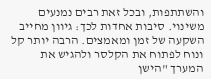והשתתפות, ובכל זאת רבים נמנעים משינוי. סיבות אחדות לכך: גיוון מחייב השקעה של זמן ומאמצים. הרבה יותר קל ונוח לפתוח את הקלסר ולהגיש את המערך "הישן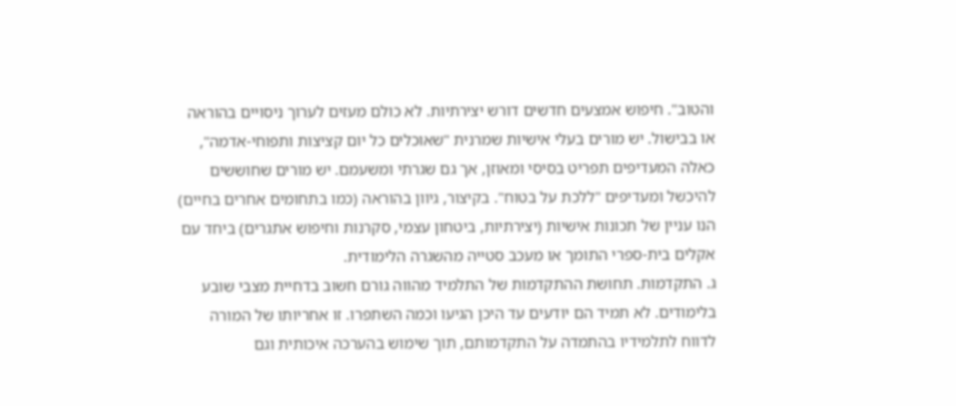והטוב". חיפוש אמצעים חדשים דורש יצירתיות. לא כולם מעזים לערוך ניסויים בהוראה או בבישול. יש מורים בעלי אישיות שמרנית "שאוכלים כל יום קציצות ותפוחי-אדמה", כאלה המעדיפים תפריט בסיסי ומאוזן, אך גם שגרתי ומשעמם. יש מורים שחוששים להיכשל ומעדיפים "ללכת על בטוח". בקיצור, גיוון בהוראה (כמו בתחומים אחרים בחיים) הנו עניין של תכונות אישיות (יצירתיות, ביטחון עצמי, סקרנות וחיפוש אתגרים) ביחד עם אקלים בית-ספרי התומך או מעכב סטייה מהשגרה הלימודית.
ג. התקדמות. תחושת ההתקדמות של התלמיד מהווה גורם חשוב בדחיית מצבי שובע בלימודים. לא תמיד הם יודעים עד היכן הגיעו וכמה השתפרו. זו אחריותו של המורה לדווח לתלמידיו בהתמדה על התקדמותם, תוך שימוש בהערכה איכותית וגם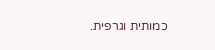כמותית וגרפית.